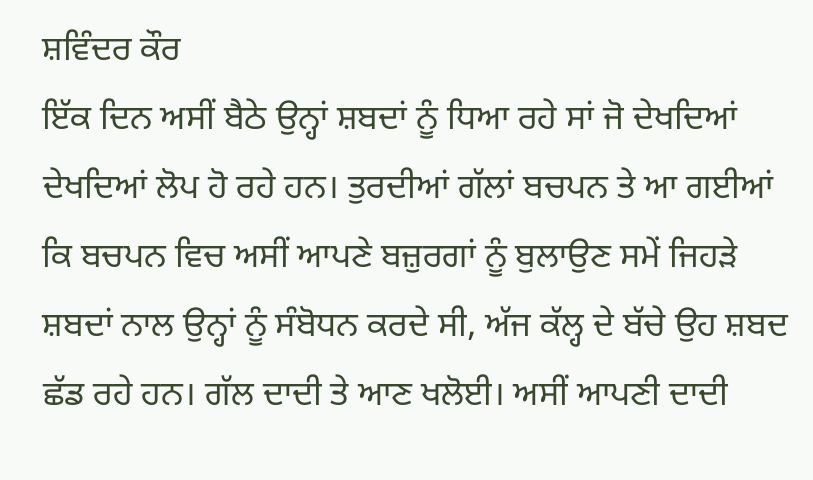ਸ਼ਵਿੰਦਰ ਕੌਰ
ਇੱਕ ਦਿਨ ਅਸੀਂ ਬੈਠੇ ਉਨ੍ਹਾਂ ਸ਼ਬਦਾਂ ਨੂੰ ਧਿਆ ਰਹੇ ਸਾਂ ਜੋ ਦੇਖਦਿਆਂ ਦੇਖਦਿਆਂ ਲੋਪ ਹੋ ਰਹੇ ਹਨ। ਤੁਰਦੀਆਂ ਗੱਲਾਂ ਬਚਪਨ ਤੇ ਆ ਗਈਆਂ ਕਿ ਬਚਪਨ ਵਿਚ ਅਸੀਂ ਆਪਣੇ ਬਜ਼ੁਰਗਾਂ ਨੂੰ ਬੁਲਾਉਣ ਸਮੇਂ ਜਿਹੜੇ ਸ਼ਬਦਾਂ ਨਾਲ ਉਨ੍ਹਾਂ ਨੂੰ ਸੰਬੋਧਨ ਕਰਦੇ ਸੀ, ਅੱਜ ਕੱਲ੍ਹ ਦੇ ਬੱਚੇ ਉਹ ਸ਼ਬਦ ਛੱਡ ਰਹੇ ਹਨ। ਗੱਲ ਦਾਦੀ ਤੇ ਆਣ ਖਲੋਈ। ਅਸੀਂ ਆਪਣੀ ਦਾਦੀ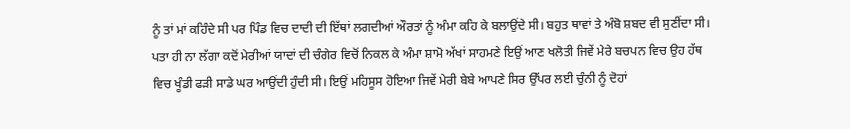ਨੂੰ ਤਾਂ ਮਾਂ ਕਹਿੰਦੇ ਸੀ ਪਰ ਪਿੰਡ ਵਿਚ ਦਾਦੀ ਦੀ ਇੱਥਾਂ ਲਗਦੀਆਂ ਔਰਤਾਂ ਨੂੰ ਅੰਮਾ ਕਹਿ ਕੇ ਬਲਾਉਂਦੇ ਸੀ। ਬਹੁਤ ਥਾਵਾਂ ਤੇ ਅੰਬੋ ਸ਼ਬਦ ਵੀ ਸੁਣੀਂਦਾ ਸੀ।
ਪਤਾ ਹੀ ਨਾ ਲੱਗਾ ਕਦੋਂ ਮੇਰੀਆਂ ਯਾਦਾਂ ਦੀ ਚੰਗੇਰ ਵਿਚੋਂ ਨਿਕਲ ਕੇ ਅੰਮਾ ਸ਼ਾਮੋ ਅੱਖਾਂ ਸਾਹਮਣੇ ਇਉਂ ਆਣ ਖਲੋਤੀ ਜਿਵੇਂ ਮੇਰੇ ਬਚਪਨ ਵਿਚ ਉਹ ਹੱਥ ਵਿਚ ਖੂੰਡੀ ਫੜੀ ਸਾਡੇ ਘਰ ਆਉਂਦੀ ਹੁੰਦੀ ਸੀ। ਇਉਂ ਮਹਿਸੂਸ ਹੋਇਆ ਜਿਵੇਂ ਮੇਰੀ ਬੇਬੇ ਆਪਣੇ ਸਿਰ ਉੱਪਰ ਲਈ ਚੁੰਨੀ ਨੂੰ ਦੋਹਾਂ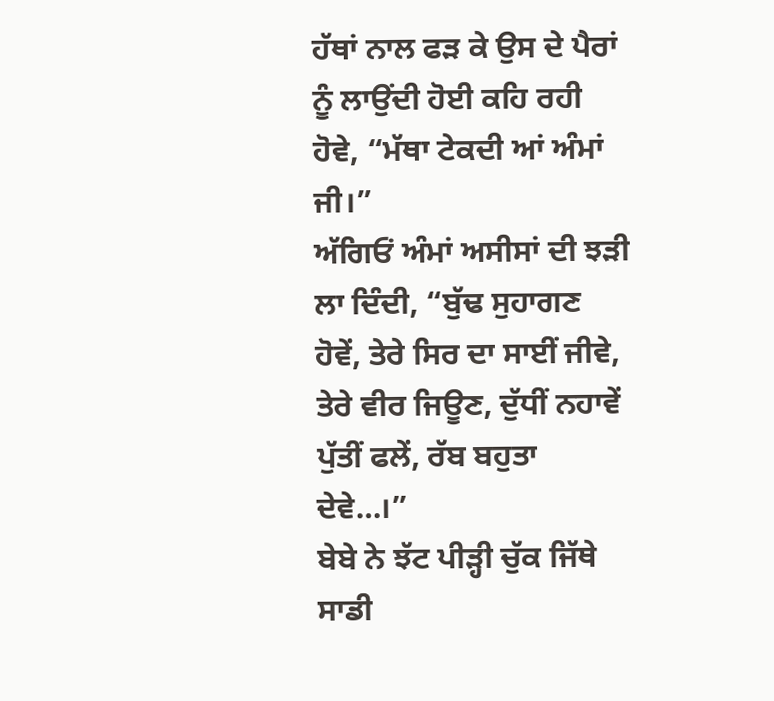ਹੱਥਾਂ ਨਾਲ ਫੜ ਕੇ ਉਸ ਦੇ ਪੈਰਾਂ ਨੂੰ ਲਾਉਂਦੀ ਹੋਈ ਕਹਿ ਰਹੀ ਹੋਵੇ, “ਮੱਥਾ ਟੇਕਦੀ ਆਂ ਅੰਮਾਂ ਜੀ।”
ਅੱਗਿਓਂ ਅੰਮਾਂ ਅਸੀਸਾਂ ਦੀ ਝੜੀ ਲਾ ਦਿੰਦੀ, “ਬੁੱਢ ਸੁਹਾਗਣ ਹੋਵੇਂ, ਤੇਰੇ ਸਿਰ ਦਾ ਸਾਈਂ ਜੀਵੇ, ਤੇਰੇ ਵੀਰ ਜਿਊਣ, ਦੁੱਧੀਂ ਨਹਾਵੇਂ ਪੁੱਤੀਂ ਫਲੇਂ, ਰੱਬ ਬਹੁਤਾ ਦੇਵੇ…।”
ਬੇਬੇ ਨੇ ਝੱਟ ਪੀੜ੍ਹੀ ਚੁੱਕ ਜਿੱਥੇ ਸਾਡੀ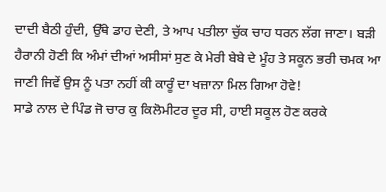ਦਾਦੀ ਬੈਠੀ ਹੁੰਦੀ, ਉੱਥੇ ਡਾਹ ਦੇਣੀ, ਤੇ ਆਪ ਪਤੀਲਾ ਚੁੱਕ ਚਾਹ ਧਰਨ ਲੱਗ ਜਾਣਾ। ਬੜੀ ਹੈਰਾਨੀ ਹੋਣੀ ਕਿ ਅੰਮਾਂ ਦੀਆਂ ਅਸੀਸਾਂ ਸੁਣ ਕੇ ਮੇਰੀ ਬੇਬੇ ਦੇ ਮੂੰਹ ਤੇ ਸਕੂਨ ਭਰੀ ਚਮਕ ਆ ਜਾਣੀ ਜਿਵੇਂ ਉਸ ਨੂੰ ਪਤਾ ਨਹੀਂ ਕੀ ਕਾਰੂੰ ਦਾ ਖਜ਼ਾਨਾ ਮਿਲ ਗਿਆ ਹੋਵੇ!
ਸਾਡੇ ਨਾਲ ਦੇ ਪਿੰਡ ਜੋ ਚਾਰ ਕੁ ਕਿਲੋਮੀਟਰ ਦੂਰ ਸੀ, ਹਾਈ ਸਕੂਲ ਹੋਣ ਕਰਕੇ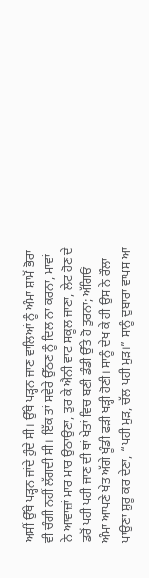ਅਸੀਂ ਉੱਥੇ ਪੜ੍ਹਨ ਜਾਂਦੇ ਹੁੰਦੇ ਸੀ। ਉੱਥੇ ਪੜ੍ਹਨ ਜਾਣ ਵਾਲਿਆਂ ਨੂੰ ਅੰਮਾ ਸ਼ਾਮੋਂ ਭੋਰਾ ਵੀ ਚੰਗੀ ਨਹੀਂ ਲੱਗਦੀ ਸੀ। ਇੱਕ ਤਾਂ ਸਵੇਰੇ ਉੱਠਣ ਨੂੰ ਦਿਲ ਨਾ ਕਰਨਾ, ਮਾਵਾਂ ਨੇ ਆਵਾਜ਼ਾਂ ਮਾਰ ਮਾਰ ਉਠਾਉਣਾ, ਤੁਰ ਕੇ ਐਨੀ ਵਾਟ ਸਕੂਲ ਜਾਣਾ, ਲੇਟ ਹੋਣ ਦੇ ਡਰੋਂ ਪਹੀ ਪਹੀ ਜਾਣ ਦੀ ਥਾਂ ਖੇਤਾਂ ਵਿਚ ਬਣੀ ਡੰਡੀ ਉੱਤੇ ਹੋ ਤੁਰਨਾ; ਅੱਗਿਓਂ ਅੰਮਾ ਆਪਣੇ ਖੇਤ ਅੱਗੇ ਖੂੰਡੀ ਫੜੀ ਖੜ੍ਹੀ ਹੋਣੀ। ਸਾਨੂੰ ਦੇਖ ਕੇ ਹੀ ਉਸ ਨੇ ਰੌਲਾ ਪਾਉਣਾ ਸ਼ੁਰੂ ਕਰ ਦੇਣਾ, “ਪਹੀ ਮੁੜ, ਚੱਲ ਪਹੀ ਮੁੜ।” ਸਾਨੂੰ ਦੁਬਾਰਾ ਵਾਪਸ ਆ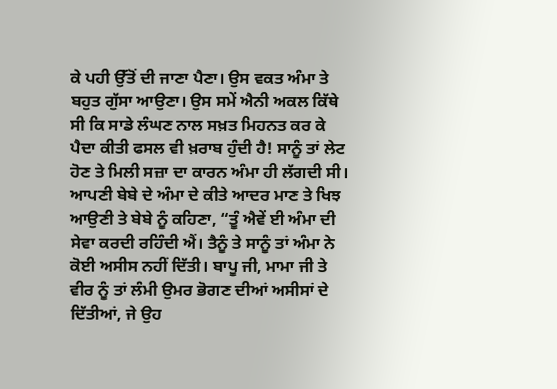ਕੇ ਪਹੀ ਉੱਤੋਂ ਦੀ ਜਾਣਾ ਪੈਣਾ। ਉਸ ਵਕਤ ਅੰਮਾ ਤੇ ਬਹੁਤ ਗੁੱਸਾ ਆਉਣਾ। ਉਸ ਸਮੇਂ ਐਨੀ ਅਕਲ ਕਿੱਥੇ ਸੀ ਕਿ ਸਾਡੇ ਲੰਘਣ ਨਾਲ ਸਖ਼ਤ ਮਿਹਨਤ ਕਰ ਕੇ ਪੈਦਾ ਕੀਤੀ ਫਸਲ ਵੀ ਖ਼ਰਾਬ ਹੁੰਦੀ ਹੈ! ਸਾਨੂੰ ਤਾਂ ਲੇਟ ਹੋਣ ਤੇ ਮਿਲੀ ਸਜ਼ਾ ਦਾ ਕਾਰਨ ਅੰਮਾ ਹੀ ਲੱਗਦੀ ਸੀ।
ਆਪਣੀ ਬੇਬੇ ਦੇ ਅੰਮਾ ਦੇ ਕੀਤੇ ਆਦਰ ਮਾਣ ਤੇ ਖਿਝ ਆਉਣੀ ਤੇ ਬੇਬੇ ਨੂੰ ਕਹਿਣਾ, “ਤੂੰ ਐਵੇਂ ਈ ਅੰਮਾ ਦੀ ਸੇਵਾ ਕਰਦੀ ਰਹਿੰਦੀ ਐਂ। ਤੈਨੂੰ ਤੇ ਸਾਨੂੰ ਤਾਂ ਅੰਮਾ ਨੇ ਕੋਈ ਅਸੀਸ ਨਹੀਂ ਦਿੱਤੀ। ਬਾਪੂ ਜੀ, ਮਾਮਾ ਜੀ ਤੇ ਵੀਰ ਨੂੰ ਤਾਂ ਲੰਮੀ ਉਮਰ ਭੋਗਣ ਦੀਆਂ ਅਸੀਸਾਂ ਦੇ ਦਿੱਤੀਆਂ, ਜੇ ਉਹ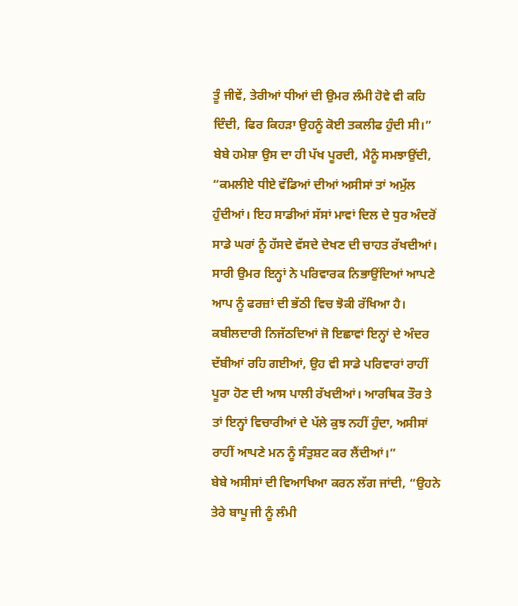ਤੂੰ ਜੀਵੇਂ, ਤੇਰੀਆਂ ਧੀਆਂ ਦੀ ਉਮਰ ਲੰਮੀ ਹੋਵੇ ਵੀ ਕਹਿ ਦਿੰਦੀ, ਫਿਰ ਕਿਹੜਾ ਉਹਨੂੰ ਕੋਈ ਤਕਲੀਫ ਹੁੰਦੀ ਸੀ।”
ਬੇਬੇ ਹਮੇਸ਼ਾ ਉਸ ਦਾ ਹੀ ਪੱਖ ਪੂਰਦੀ, ਮੈਨੂੰ ਸਮਝਾਉਂਦੀ, “ਕਮਲੀਏ ਧੀਏ ਵੱਡਿਆਂ ਦੀਆਂ ਅਸੀਸਾਂ ਤਾਂ ਅਮੁੱਲ ਹੁੰਦੀਆਂ। ਇਹ ਸਾਡੀਆਂ ਸੱਸਾਂ ਮਾਵਾਂ ਦਿਲ ਦੇ ਧੁਰ ਅੰਦਰੋਂ ਸਾਡੇ ਘਰਾਂ ਨੂੰ ਹੱਸਦੇ ਵੱਸਦੇ ਦੇਖਣ ਦੀ ਚਾਹਤ ਰੱਖਦੀਆਂ। ਸਾਰੀ ਉਮਰ ਇਨ੍ਹਾਂ ਨੇ ਪਰਿਵਾਰਕ ਨਿਭਾਉਂਦਿਆਂ ਆਪਣੇ ਆਪ ਨੂੰ ਫਰਜ਼ਾਂ ਦੀ ਭੱਠੀ ਵਿਚ ਝੋਕੀ ਰੱਖਿਆ ਹੈ। ਕਬੀਲਦਾਰੀ ਨਿਜੱਠਦਿਆਂ ਜੋ ਇਛਾਵਾਂ ਇਨ੍ਹਾਂ ਦੇ ਅੰਦਰ ਦੱਬੀਆਂ ਰਹਿ ਗਈਆਂ, ਉਹ ਵੀ ਸਾਡੇ ਪਰਿਵਾਰਾਂ ਰਾਹੀਂ ਪੂਰਾ ਹੋਣ ਦੀ ਆਸ ਪਾਲੀ ਰੱਖਦੀਆਂ। ਆਰਥਿਕ ਤੌਰ ਤੇ ਤਾਂ ਇਨ੍ਹਾਂ ਵਿਚਾਰੀਆਂ ਦੇ ਪੱਲੇ ਕੁਝ ਨਹੀਂ ਹੁੰਦਾ, ਅਸੀਸਾਂ ਰਾਹੀਂ ਆਪਣੇ ਮਨ ਨੂੰ ਸੰਤੁਸ਼ਟ ਕਰ ਲੈਂਦੀਆਂ।”
ਬੇਬੇ ਅਸੀਸਾਂ ਦੀ ਵਿਆਖਿਆ ਕਰਨ ਲੱਗ ਜਾਂਦੀ, “ਉਹਨੇ ਤੇਰੇ ਬਾਪੂ ਜੀ ਨੂੰ ਲੰਮੀ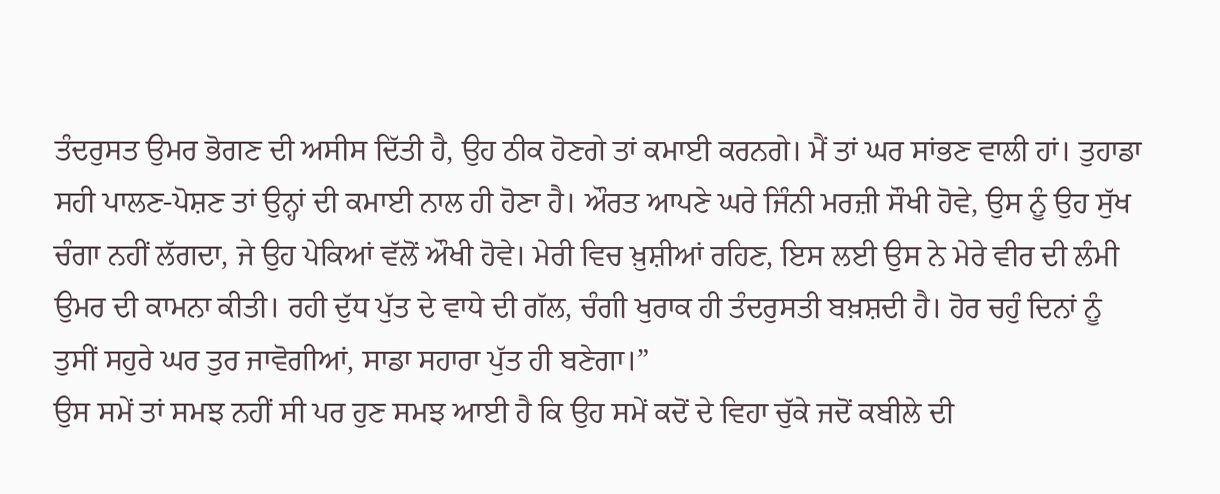ਤੰਦਰੁਸਤ ਉਮਰ ਭੋਗਣ ਦੀ ਅਸੀਸ ਦਿੱਤੀ ਹੈ, ਉਹ ਠੀਕ ਹੋਣਗੇ ਤਾਂ ਕਮਾਈ ਕਰਨਗੇ। ਮੈਂ ਤਾਂ ਘਰ ਸਾਂਭਣ ਵਾਲੀ ਹਾਂ। ਤੁਹਾਡਾ ਸਹੀ ਪਾਲਣ-ਪੋਸ਼ਣ ਤਾਂ ਉਨ੍ਹਾਂ ਦੀ ਕਮਾਈ ਨਾਲ ਹੀ ਹੋਣਾ ਹੈ। ਔਰਤ ਆਪਣੇ ਘਰੇ ਜਿੰਨੀ ਮਰਜ਼ੀ ਸੌਖੀ ਹੋਵੇ, ਉਸ ਨੂੰ ਉਹ ਸੁੱਖ ਚੰਗਾ ਨਹੀਂ ਲੱਗਦਾ, ਜੇ ਉਹ ਪੇਕਿਆਂ ਵੱਲੋਂ ਔਖੀ ਹੋਵੇ। ਮੇਰੀ ਵਿਚ ਖ਼ੁਸ਼ੀਆਂ ਰਹਿਣ, ਇਸ ਲਈ ਉਸ ਨੇ ਮੇਰੇ ਵੀਰ ਦੀ ਲੰਮੀ ਉਮਰ ਦੀ ਕਾਮਨਾ ਕੀਤੀ। ਰਹੀ ਦੁੱਧ ਪੁੱਤ ਦੇ ਵਾਧੇ ਦੀ ਗੱਲ, ਚੰਗੀ ਖੁਰਾਕ ਹੀ ਤੰਦਰੁਸਤੀ ਬਖ਼ਸ਼ਦੀ ਹੈ। ਹੋਰ ਚਹੁੰ ਦਿਨਾਂ ਨੂੰ ਤੁਸੀਂ ਸਹੁਰੇ ਘਰ ਤੁਰ ਜਾਵੋਗੀਆਂ, ਸਾਡਾ ਸਹਾਰਾ ਪੁੱਤ ਹੀ ਬਣੇਗਾ।”
ਉਸ ਸਮੇਂ ਤਾਂ ਸਮਝ ਨਹੀਂ ਸੀ ਪਰ ਹੁਣ ਸਮਝ ਆਈ ਹੈ ਕਿ ਉਹ ਸਮੇਂ ਕਦੋਂ ਦੇ ਵਿਹਾ ਚੁੱਕੇ ਜਦੋਂ ਕਬੀਲੇ ਦੀ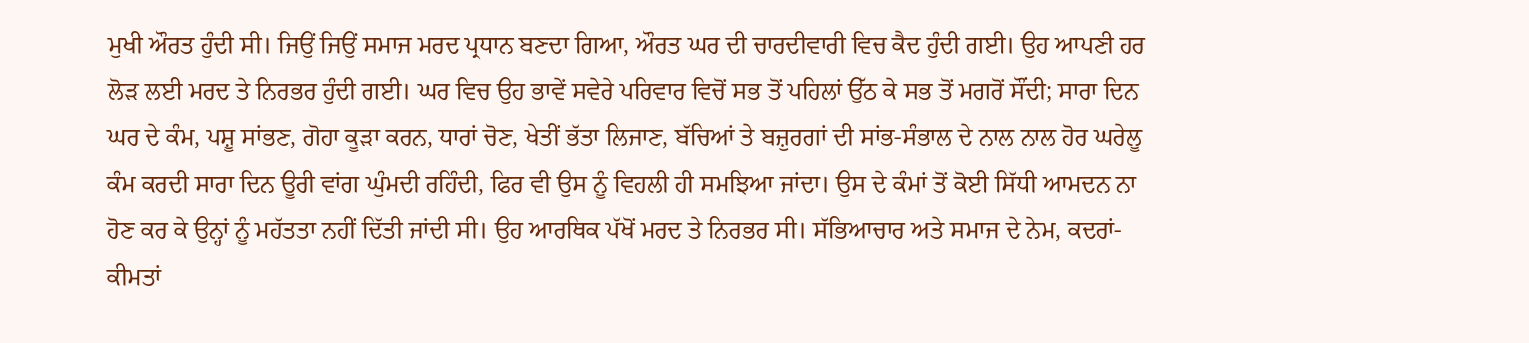ਮੁਖੀ ਔਰਤ ਹੁੰਦੀ ਸੀ। ਜਿਉਂ ਜਿਉਂ ਸਮਾਜ ਮਰਦ ਪ੍ਰਧਾਨ ਬਣਦਾ ਗਿਆ, ਔਰਤ ਘਰ ਦੀ ਚਾਰਦੀਵਾਰੀ ਵਿਚ ਕੈਦ ਹੁੰਦੀ ਗਈ। ਉਹ ਆਪਣੀ ਹਰ ਲੋੜ ਲਈ ਮਰਦ ਤੇ ਨਿਰਭਰ ਹੁੰਦੀ ਗਈ। ਘਰ ਵਿਚ ਉਹ ਭਾਵੇਂ ਸਵੇਰੇ ਪਰਿਵਾਰ ਵਿਚੋਂ ਸਭ ਤੋਂ ਪਹਿਲਾਂ ਉੱਠ ਕੇ ਸਭ ਤੋਂ ਮਗਰੋਂ ਸੌਂਦੀ; ਸਾਰਾ ਦਿਨ ਘਰ ਦੇ ਕੰਮ, ਪਸ਼ੂ ਸਾਂਭਣ, ਗੋਹਾ ਕੂੜਾ ਕਰਨ, ਧਾਰਾਂ ਚੋਣ, ਖੇਤੀਂ ਭੱਤਾ ਲਿਜਾਣ, ਬੱਚਿਆਂ ਤੇ ਬਜ਼ੁਰਗਾਂ ਦੀ ਸਾਂਭ-ਸੰਭਾਲ ਦੇ ਨਾਲ ਨਾਲ ਹੋਰ ਘਰੇਲੂ ਕੰਮ ਕਰਦੀ ਸਾਰਾ ਦਿਨ ਊਰੀ ਵਾਂਗ ਘੁੰਮਦੀ ਰਹਿੰਦੀ, ਫਿਰ ਵੀ ਉਸ ਨੂੰ ਵਿਹਲੀ ਹੀ ਸਮਝਿਆ ਜਾਂਦਾ। ਉਸ ਦੇ ਕੰਮਾਂ ਤੋਂ ਕੋਈ ਸਿੱਧੀ ਆਮਦਨ ਨਾ ਹੋਣ ਕਰ ਕੇ ਉਨ੍ਹਾਂ ਨੂੰ ਮਹੱਤਤਾ ਨਹੀਂ ਦਿੱਤੀ ਜਾਂਦੀ ਸੀ। ਉਹ ਆਰਥਿਕ ਪੱਖੋਂ ਮਰਦ ਤੇ ਨਿਰਭਰ ਸੀ। ਸੱਭਿਆਚਾਰ ਅਤੇ ਸਮਾਜ ਦੇ ਨੇਮ, ਕਦਰਾਂ-ਕੀਮਤਾਂ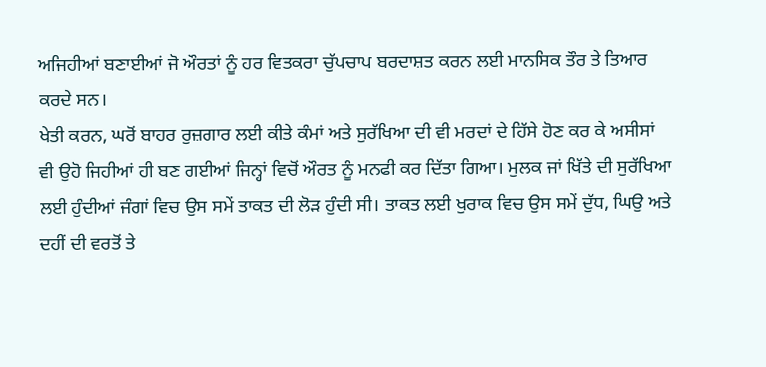ਅਜਿਹੀਆਂ ਬਣਾਈਆਂ ਜੋ ਔਰਤਾਂ ਨੂੰ ਹਰ ਵਿਤਕਰਾ ਚੁੱਪਚਾਪ ਬਰਦਾਸ਼ਤ ਕਰਨ ਲਈ ਮਾਨਸਿਕ ਤੌਰ ਤੇ ਤਿਆਰ ਕਰਦੇ ਸਨ।
ਖੇਤੀ ਕਰਨ, ਘਰੋਂ ਬਾਹਰ ਰੁਜ਼ਗਾਰ ਲਈ ਕੀਤੇ ਕੰਮਾਂ ਅਤੇ ਸੁਰੱਖਿਆ ਦੀ ਵੀ ਮਰਦਾਂ ਦੇ ਹਿੱਸੇ ਹੋਣ ਕਰ ਕੇ ਅਸੀਸਾਂ ਵੀ ਉਹੋ ਜਿਹੀਆਂ ਹੀ ਬਣ ਗਈਆਂ ਜਿਨ੍ਹਾਂ ਵਿਚੋਂ ਔਰਤ ਨੂੰ ਮਨਫੀ ਕਰ ਦਿੱਤਾ ਗਿਆ। ਮੁਲਕ ਜਾਂ ਖਿੱਤੇ ਦੀ ਸੁਰੱਖਿਆ ਲਈ ਹੁੰਦੀਆਂ ਜੰਗਾਂ ਵਿਚ ਉਸ ਸਮੇਂ ਤਾਕਤ ਦੀ ਲੋੜ ਹੁੰਦੀ ਸੀ। ਤਾਕਤ ਲਈ ਖੁਰਾਕ ਵਿਚ ਉਸ ਸਮੇਂ ਦੁੱਧ, ਘਿਉ ਅਤੇ ਦਹੀਂ ਦੀ ਵਰਤੋਂ ਤੇ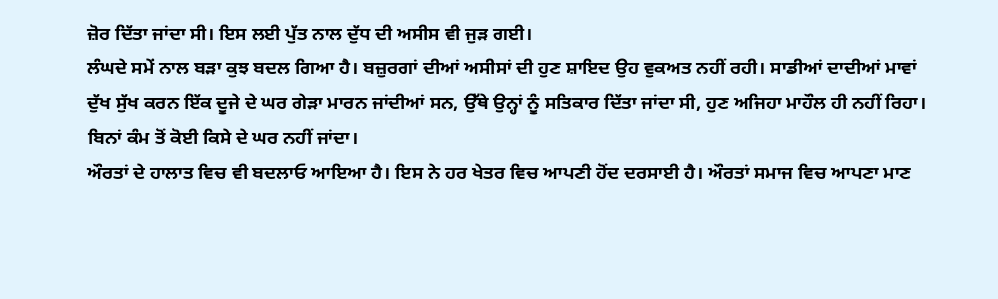ਜ਼ੋਰ ਦਿੱਤਾ ਜਾਂਦਾ ਸੀ। ਇਸ ਲਈ ਪੁੱਤ ਨਾਲ ਦੁੱਧ ਦੀ ਅਸੀਸ ਵੀ ਜੁੜ ਗਈ।
ਲੰਘਦੇ ਸਮੇਂ ਨਾਲ ਬੜਾ ਕੁਝ ਬਦਲ ਗਿਆ ਹੈ। ਬਜ਼ੁਰਗਾਂ ਦੀਆਂ ਅਸੀਸਾਂ ਦੀ ਹੁਣ ਸ਼ਾਇਦ ਉਹ ਵੁਕਅਤ ਨਹੀਂ ਰਹੀ। ਸਾਡੀਆਂ ਦਾਦੀਆਂ ਮਾਵਾਂ ਦੁੱਖ ਸੁੱਖ ਕਰਨ ਇੱਕ ਦੂਜੇ ਦੇ ਘਰ ਗੇੜਾ ਮਾਰਨ ਜਾਂਦੀਆਂ ਸਨ, ਉੱਥੇ ਉਨ੍ਹਾਂ ਨੂੰ ਸਤਿਕਾਰ ਦਿੱਤਾ ਜਾਂਦਾ ਸੀ, ਹੁਣ ਅਜਿਹਾ ਮਾਹੌਲ ਹੀ ਨਹੀਂ ਰਿਹਾ। ਬਿਨਾਂ ਕੰਮ ਤੋਂ ਕੋਈ ਕਿਸੇ ਦੇ ਘਰ ਨਹੀਂ ਜਾਂਦਾ।
ਔਰਤਾਂ ਦੇ ਹਾਲਾਤ ਵਿਚ ਵੀ ਬਦਲਾਓ ਆਇਆ ਹੈ। ਇਸ ਨੇ ਹਰ ਖੇਤਰ ਵਿਚ ਆਪਣੀ ਹੋਂਦ ਦਰਸਾਈ ਹੈ। ਔਰਤਾਂ ਸਮਾਜ ਵਿਚ ਆਪਣਾ ਮਾਣ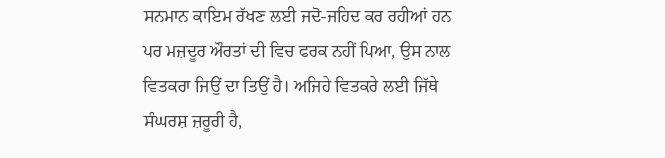ਸਨਮਾਨ ਕਾਇਮ ਰੱਖਣ ਲਈ ਜਦੋ-ਜਹਿਦ ਕਰ ਰਹੀਆਂ ਹਨ ਪਰ ਮਜ਼ਦੂਰ ਔਰਤਾਂ ਦੀ ਵਿਚ ਫਰਕ ਨਹੀਂ ਪਿਆ, ਉਸ ਨਾਲ ਵਿਤਕਰਾ ਜਿਉਂ ਦਾ ਤਿਉਂ ਹੈ। ਅਜਿਹੇ ਵਿਤਕਰੇ ਲਈ ਜਿੱਥੇ ਸੰਘਰਸ਼ ਜ਼ਰੂਰੀ ਹੈ,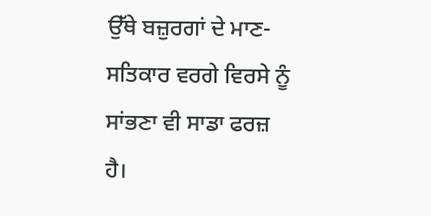ਉੱਥੇ ਬਜ਼ੁਰਗਾਂ ਦੇ ਮਾਣ-ਸਤਿਕਾਰ ਵਰਗੇ ਵਿਰਸੇ ਨੂੰ ਸਾਂਭਣਾ ਵੀ ਸਾਡਾ ਫਰਜ਼ ਹੈ।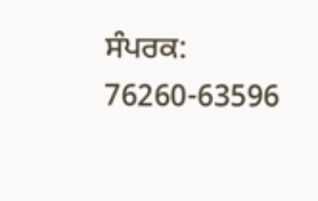ਸੰਪਰਕ: 76260-63596